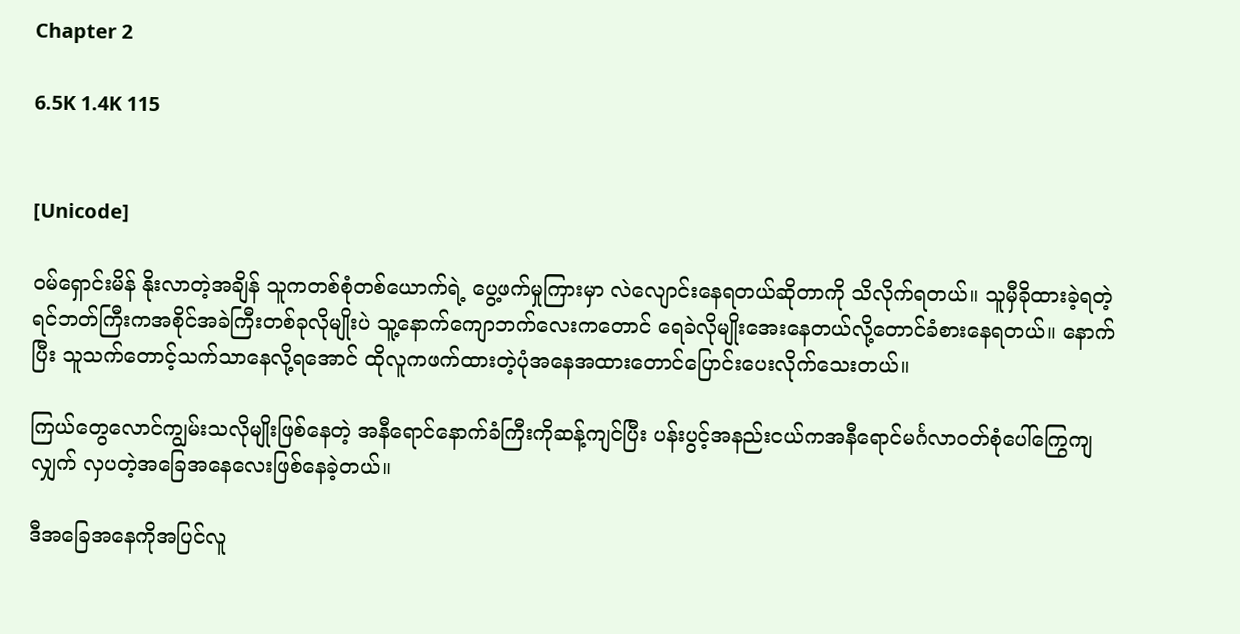Chapter 2

6.5K 1.4K 115


[Unicode]

ဝမ်ရှောင်းမိန် နိုးလာတဲ့အချိန် သူကတစ်စုံတစ်ယောက်ရဲ့ ပွေ့ဖက်မှုကြားမှာ လဲလျောင်းနေရတယ်ဆိုတာကို သိလိုက်ရတယ်။ သူမှီခိုထားခဲ့ရတဲ့ ရင်ဘတ်ကြီးကအစိုင်အခဲကြီးတစ်ခုလိုမျိုးပဲ သူ့နောက်ကျောဘက်လေးကတောင် ရေခဲလိုမျိုးအေးနေတယ်လို့တောင်ခံစားနေရတယ်။ နောက်ပြီး သူသက်တောင့်သက်သာနေလို့ရအောင် ထိုလူကဖက်ထားတဲ့ပုံအနေအထားတောင်ပြောင်းပေးလိုက်သေးတယ်။

ကြယ်တွေလောင်ကျွမ်းသလိုမျိုးဖြစ်နေတဲ့ အနီရောင်နောက်ခံကြီးကိုဆန့်ကျင်ပြီး ပန်းပွင့်အနည်းငယ်ကအနီရောင်မင်္ဂလာဝတ်စုံပေါ်ကြွေကျလျှက် လှပတဲ့အခြေအနေလေးဖြစ်နေခဲ့တယ်။

ဒီအခြေအနေကိုအပြင်လူ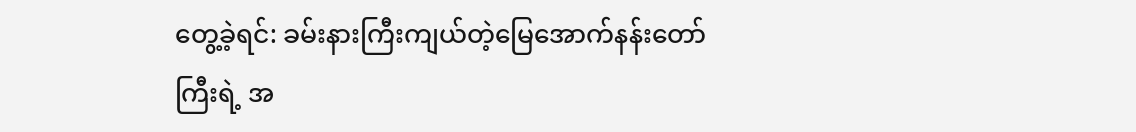တွေ့ခဲ့ရင်: ခမ်းနားကြီးကျယ်တဲ့မြေအောက်နန်းတော်ကြီးရဲ့ အ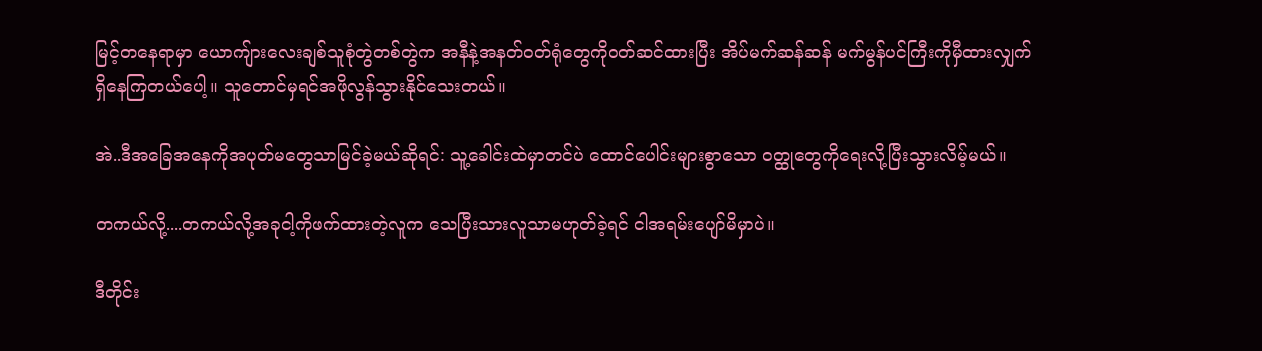မြင့်တနေရာမှာ ယောကျ်ားလေးချစ်သူစုံတွဲတစ်တွဲက အနီနဲ့အနတ်ဝတ်ရုံတွေကိုဝတ်ဆင်ထားပြီး အိပ်မက်ဆန်ဆန် မက်မွန်ပင်ကြီးကိုမှီထားလျှက်ရှိနေကြတယ်ပေါ့။ သူတောင်မှရင်အဖိုလွန်သွားနိုင်သေးတယ်။

အဲ..ဒီအခြေအနေကိုအပုတ်မတွေသာမြင်ခဲ့မယ်ဆိုရင်: သူ့ခေါင်းထဲမှာတင်ပဲ ထောင်ပေါင်းများစွာသော ဝတ္ထုတွေကိုရေးလို့ပြီးသွားလိမ့်မယ်။

တကယ်လို့....တကယ်လို့အခုငါ့ကိုဖက်ထားတဲ့လူက သေပြီးသားလူသာမဟုတ်ခဲ့ရင် ငါအရမ်းပျော်မိမှာပဲ။

ဒီတိုင်း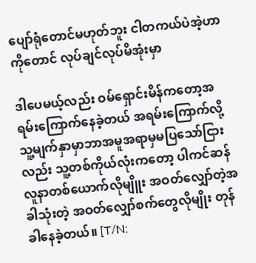ပျော်ရုံတောင်မဟုတ်ဘူး ငါတကယ်ပဲအဲ့ဟာကိုတောင် လုပ်ချင်လုပ်မိအုံးမှာ

ဒါပေမယ့်လည်း ဝမ်ရှောင်းမိန်ကတော့အရမ်းကြောက်နေခဲ့တယ် အရမ်းကြောက်လို့ သူ့မျက်နှာမှာဘာအမူအရာမှမပြသော်ငြားလည်း သူ့တစ်ကိုယ်လုံးကတော့ ပါကင်ဆန်လူနာတစ်ယောက်လိုမျိူး အဝတ်လျှော်တဲ့အခါသုံးတဲ့ အဝတ်လျှော်စက်တွေလိုမျိုး တုန်ခါနေခဲ့တယ်။ [T/N: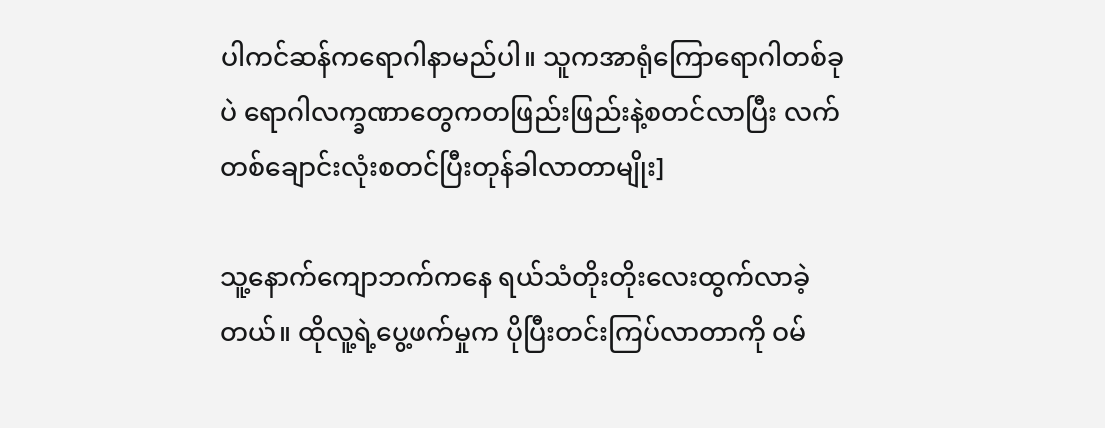ပါကင်ဆန်ကရောဂါနာမည်ပါ။ သူကအာရုံကြောရောဂါတစ်ခုပဲ ရောဂါလက္ခဏာတွေကတဖြည်းဖြည်းနဲ့စတင်လာပြီး လက်တစ်ချောင်းလုံးစတင်ပြီးတုန်ခါလာတာမျိုး]

သူ့နောက်ကျောဘက်ကနေ ရယ်သံတိုးတိုးလေးထွက်လာခဲ့တယ်။ ထိုလူ့ရဲ့ပွေ့ဖက်မှုက ပိုပြီးတင်းကြပ်လာတာကို ဝမ်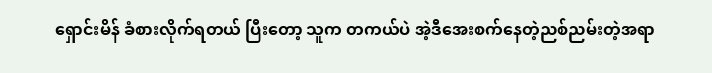ရှောင်းမိန် ခံစားလိုက်ရတယ် ပြီးတော့ သူက တကယ်ပဲ အဲ့ဒီအေးစက်နေတဲ့ညစ်ညမ်းတဲ့အရာ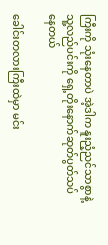ကြီးကို သုံးနေတာပဲ အဲ့ဒါက နူးညံ့ညင်သာစွာနဲ့ သူ့လည်ပင်းကို ရှေ့တိုးနောက်ဆုတ်ပွတ်သပ်နေတယ်

ခေါင်းတလားကြီးထဲမှာ မင်း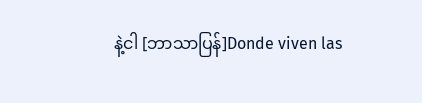နဲ့ငါ [ဘာသာပြန်]Donde viven las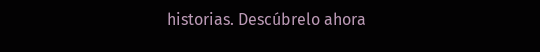historias. Descúbrelo ahora